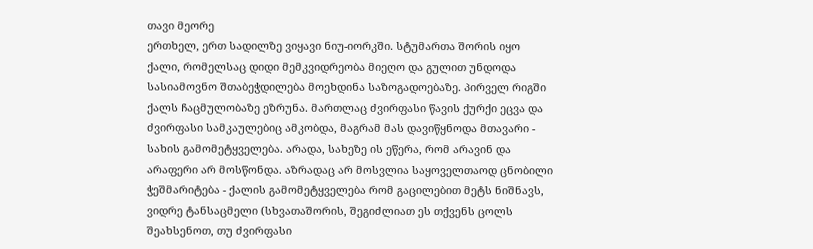თავი მეორე
ერთხელ, ერთ სადილზე ვიყავი ნიუ-იორკში. სტუმართა შორის იყო ქალი, რომელსაც დიდი მემკვიდრეობა მიეღო და გულით უნდოდა სასიამოვნო შთაბეჭდილება მოეხდინა საზოგადოებაზე. პირველ რიგში ქალს ჩაცმულობაზე ეზრუნა. მართლაც ძვირფასი წავის ქურქი ეცვა და ძვირფასი სამკაულებიც ამკობდა, მაგრამ მას დავიწყნოდა მთავარი - სახის გამომეტყველება. არადა, სახეზე ის ეწერა, რომ არავინ და არაფერი არ მოსწონდა. აზრადაც არ მოსვლია საყოველთაოდ ცნობილი ჭეშმარიტება - ქალის გამომეტყველება რომ გაცილებით მეტს ნიშნავს, ვიდრე ტანსაცმელი (სხვათაშორის, შეგიძლიათ ეს თქვენს ცოლს შეახსენოთ, თუ ძვირფასი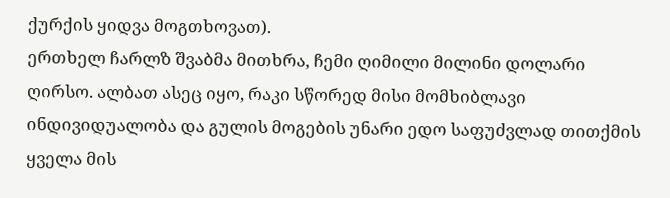ქურქის ყიდვა მოგთხოვათ).
ერთხელ ჩარლზ შვაბმა მითხრა, ჩემი ღიმილი მილინი დოლარი ღირსო. ალბათ ასეც იყო, რაკი სწორედ მისი მომხიბლავი ინდივიდუალობა და გულის მოგების უნარი ედო საფუძვლად თითქმის ყველა მის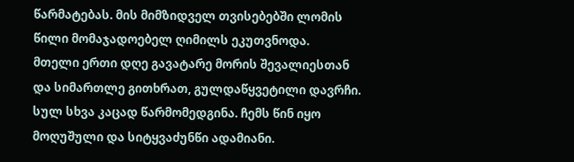წარმატებას. მის მიმზიდველ თვისებებში ლომის წილი მომაჯადოებელ ღიმილს ეკუთვნოდა.
მთელი ერთი დღე გავატარე მორის შევალიესთან და სიმართლე გითხრათ, გულდაწყვეტილი დავრჩი. სულ სხვა კაცად წარმომედგინა. ჩემს წინ იყო მოღუშული და სიტყვაძუნწი ადამიანი.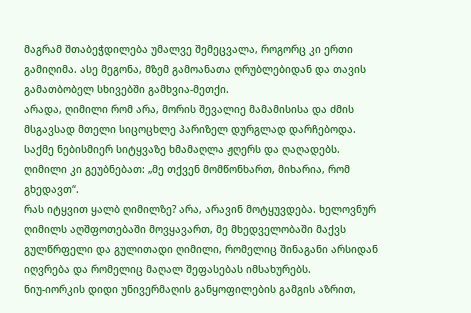მაგრამ შთაბეჭდილება უმალვე შემეცვალა, როგორც კი ერთი გამიღიმა. ასე მეგონა, მზემ გამოანათა ღრუბლებიდან და თავის გამათბობელ სხივებში გამხვია-მეთქი.
არადა, ღიმილი რომ არა, მორის შევალიე მამამისისა და ძმის მსგავსად მთელი სიცოცხლე პარიზელ დურგლად დარჩებოდა. საქმე ნებისმიერ სიტყვაზე ხმამაღლა ჟღერს და ღაღადებს. ღიმილი კი გეუბნებათ: „მე თქვენ მომწონხართ, მიხარია, რომ გხედავთ“.
რას იტყვით ყალბ ღიმილზე? არა, არავინ მოტყუვდება. ხელოვნურ ღიმილს აღშფოთებაში მოვყავართ, მე მხედველობაში მაქვს გულწრფელი და გულითადი ღიმილი, რომელიც შინაგანი არსიდან იღვრება და რომელიც მაღალ შეფასებას იმსახურებს.
ნიუ-იორკის დიდი უნივერმაღის განყოფილების გამგის აზრით,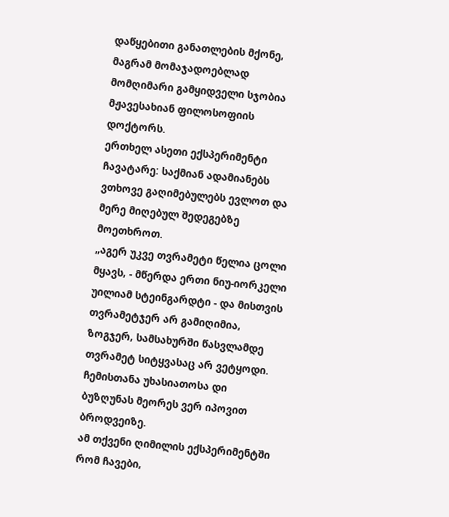დაწყებითი განათლების მქონე, მაგრამ მომაჯადოებლად მომღიმარი გამყიდველი სჯობია მჟავესახიან ფილოსოფიის დოქტორს.
ერთხელ ასეთი ექსპერიმენტი ჩავატარე: საქმიან ადამიანებს ვთხოვე გაღიმებულებს ევლოთ და მერე მიღებულ შედეგებზე მოეთხროთ.
„აგერ უკვე თვრამეტი წელია ცოლი მყავს, - მწერდა ერთი ნიუ-იორკელი უილიამ სტეინგარდტი - და მისთვის თვრამეტჯერ არ გამიღიმია, ზოგჯერ, სამსახურში წასვლამდე თვრამეტ სიტყვასაც არ ვეტყოდი. ჩემისთანა უხასიათოსა დი ბუზღუნას მეორეს ვერ იპოვით ბროდვეიზე.
ამ თქვენი ღიმილის ექსპერიმენტში რომ ჩავები,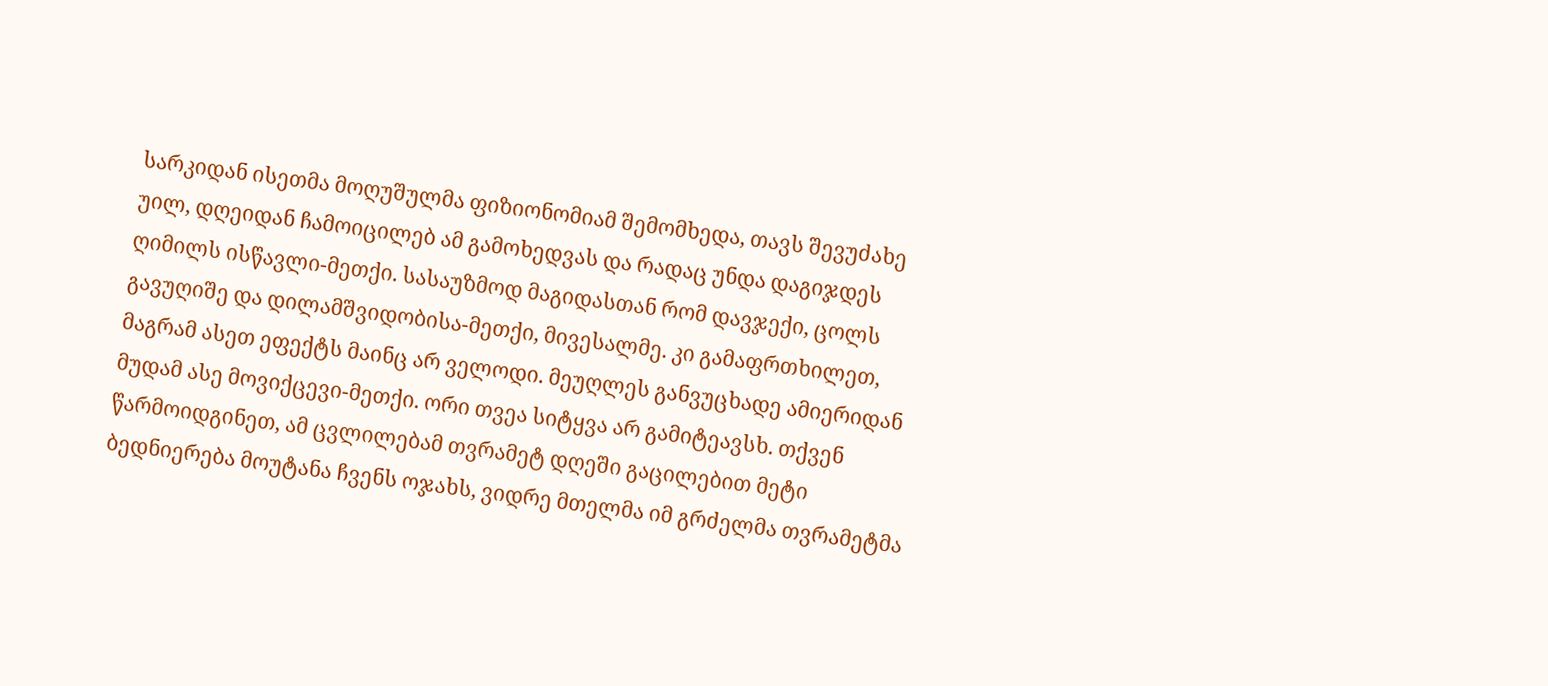სარკიდან ისეთმა მოღუშულმა ფიზიონომიამ შემომხედა, თავს შევუძახე უილ, დღეიდან ჩამოიცილებ ამ გამოხედვას და რადაც უნდა დაგიჯდეს ღიმილს ისწავლი-მეთქი. სასაუზმოდ მაგიდასთან რომ დავჯექი, ცოლს გავუღიშე და დილამშვიდობისა-მეთქი, მივესალმე. კი გამაფრთხილეთ, მაგრამ ასეთ ეფექტს მაინც არ ველოდი. მეუღლეს განვუცხადე ამიერიდან მუდამ ასე მოვიქცევი-მეთქი. ორი თვეა სიტყვა არ გამიტეავსხ. თქვენ წარმოიდგინეთ, ამ ცვლილებამ თვრამეტ დღეში გაცილებით მეტი ბედნიერება მოუტანა ჩვენს ოჯახს, ვიდრე მთელმა იმ გრძელმა თვრამეტმა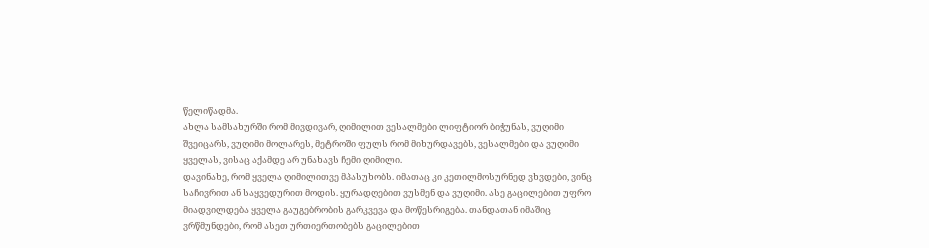წელიწადმა.
ახლა სამსახურში რომ მივდივარ, ღიმილით ვესალმები ლიფტიორ ბიჭუნას, ვუღიმი შვეიცარს, ვუღიმი მოლარეს, მეტროში ფულს რომ მიხურდავებს, ვესალმები და ვუღიმი ყველას, ვისაც აქამდე არ უნახავს ჩემი ღიმილი.
დავინახე, რომ ყველა ღიმილითვე მპასუხობს. იმათაც კი კეთილმოსურნედ ვხვდები, ვინც საჩივრით ან საყვედურით მოდის. ყურადღებით ვუსმენ და ვუღიმი. ასე გაცილებით უფრო მიადვილდება ყველა გაუგებრობის გარკვევა და მოწესრიგება. თანდათან იმაშიც ვრწმუნდები, რომ ასეთ ურთიერთობებს გაცილებით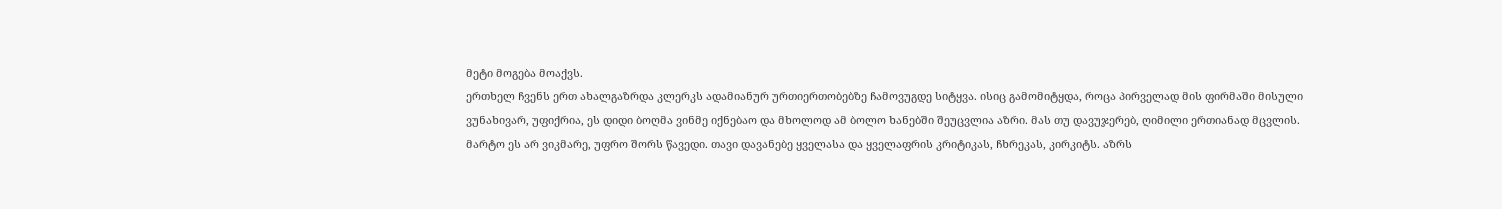მეტი მოგება მოაქვს.
ერთხელ ჩვენს ერთ ახალგაზრდა კლერკს ადამიანურ ურთიერთობებზე ჩამოვუგდე სიტყვა. ისიც გამომიტყდა, როცა პირველად მის ფირმაში მისული ვუნახივარ, უფიქრია, ეს დიდი ბოღმა ვინმე იქნებაო და მხოლოდ ამ ბოლო ხანებში შეუცვლია აზრი. მას თუ დავუჯერებ, ღიმილი ერთიანად მცვლის.
მარტო ეს არ ვიკმარე, უფრო შორს წავედი. თავი დავანებე ყველასა და ყველაფრის კრიტიკას, ჩხრეკას, კირკიტს. აზრს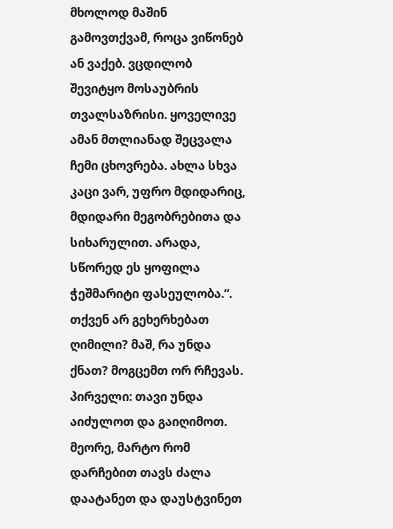მხოლოდ მაშინ გამოვთქვამ, როცა ვიწონებ ან ვაქებ. ვცდილობ შევიტყო მოსაუბრის თვალსაზრისი. ყოველივე ამან მთლიანად შეცვალა ჩემი ცხოვრება. ახლა სხვა კაცი ვარ, უფრო მდიდარიც, მდიდარი მეგობრებითა და სიხარულით. არადა, სწორედ ეს ყოფილა ჭეშმარიტი ფასეულობა.“.
თქვენ არ გეხერხებათ ღიმილი? მაშ, რა უნდა ქნათ? მოგცემთ ორ რჩევას. პირველი: თავი უნდა აიძულოთ და გაიღიმოთ. მეორე, მარტო რომ დარჩებით თავს ძალა დაატანეთ და დაუსტვინეთ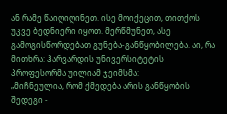ან რამე წაიღიღინეთ. ისე მოიქეცით, თითქოს უკვე ბედნიერი იყოთ. მერწმუნეთ, ასე გამოგისწორდებათ გუნება-განწყობილება. აი, რა მითხრა: ჰარვარდის უნივერსიტეტის პროფესორმა უილიამ ჯეიმსმა:
„მიჩნეულია, რომ ქმედება არის განწყობის შედეგი -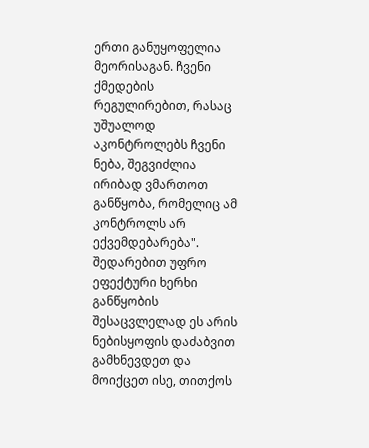ერთი განუყოფელია მეორისაგან. ჩვენი ქმედების რეგულირებით, რასაც უშუალოდ აკონტროლებს ჩვენი ნება, შეგვიძლია ირიბად ვმართოთ განწყობა, რომელიც ამ კონტროლს არ ექვემდებარება".
შედარებით უფრო ეფექტური ხერხი განწყობის შესაცვლელად ეს არის ნებისყოფის დაძაბვით გამხნევდეთ და მოიქცეთ ისე, თითქოს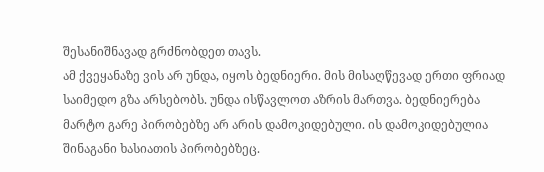შესანიშნავად გრძნობდეთ თავს.
ამ ქვეყანაზე ვის არ უნდა, იყოს ბედნიერი. მის მისაღწევად ერთი ფრიად საიმედო გზა არსებობს. უნდა ისწავლოთ აზრის მართვა. ბედნიერება მარტო გარე პირობებზე არ არის დამოკიდებული. ის დამოკიდებულია შინაგანი ხასიათის პირობებზეც.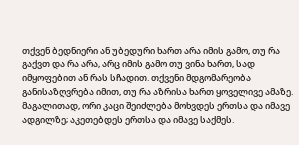თქვენ ბედნიერი ან უბედური ხართ არა იმის გამო, თუ რა გაქვთ და რა არა, არც იმის გამო თუ ვინა ხართ, სად იმყოფებით ან რას სჩადით. თქვენი მდგომარეობა განისაზღვრება იმით, თუ რა აზრისა ხართ ყოველივე ამაზე. მაგალითად, ორი კაცი შეიძლება მოხვდეს ერთსა და იმავე ადგილზე; აკეთებდეს ერთსა და იმავე საქმეს.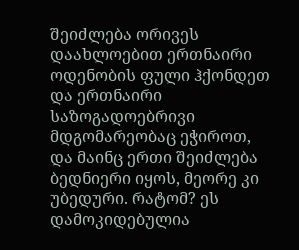შეიძლება ორივეს დაახლოებით ერთნაირი ოდენობის ფული ჰქონდეთ და ერთნაირი საზოგადოებრივი მდგომარეობაც ეჭიროთ, და მაინც ერთი შეიძლება ბედნიერი იყოს, მეორე კი უბედური. რატომ? ეს დამოკიდებულია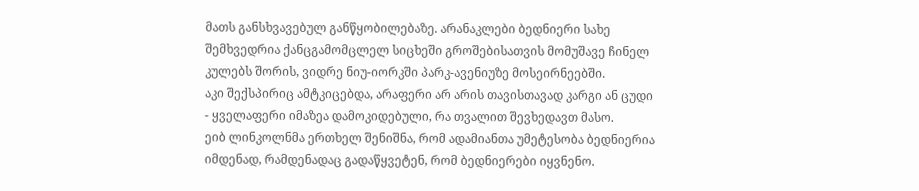მათს განსხვავებულ განწყობილებაზე. არანაკლები ბედნიერი სახე შემხვედრია ქანცგამომცლელ სიცხეში გროშებისათვის მომუშავე ჩინელ კულებს შორის, ვიდრე ნიუ-იორკში პარკ-ავენიუზე მოსეირნეებში.
აკი შექსპირიც ამტკიცებდა, არაფერი არ არის თავისთავად კარგი ან ცუდი - ყველაფერი იმაზეა დამოკიდებული, რა თვალით შევხედავთ მასო.
ეიბ ლინკოლნმა ერთხელ შენიშნა, რომ ადამიანთა უმეტესობა ბედნიერია იმდენად, რამდენადაც გადაწყვეტენ, რომ ბედნიერები იყვნენო.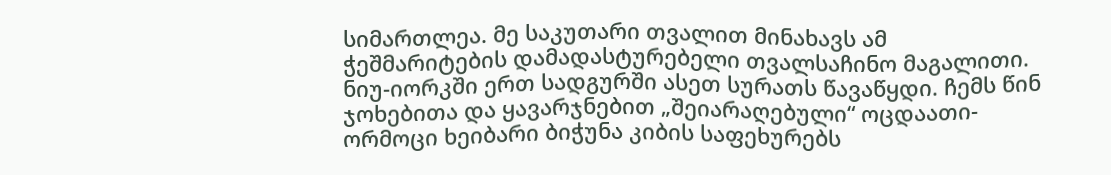სიმართლეა. მე საკუთარი თვალით მინახავს ამ ჭეშმარიტების დამადასტურებელი თვალსაჩინო მაგალითი.
ნიუ-იორკში ერთ სადგურში ასეთ სურათს წავაწყდი. ჩემს წინ ჯოხებითა და ყავარჯნებით „შეიარაღებული“ ოცდაათი-ორმოცი ხეიბარი ბიჭუნა კიბის საფეხურებს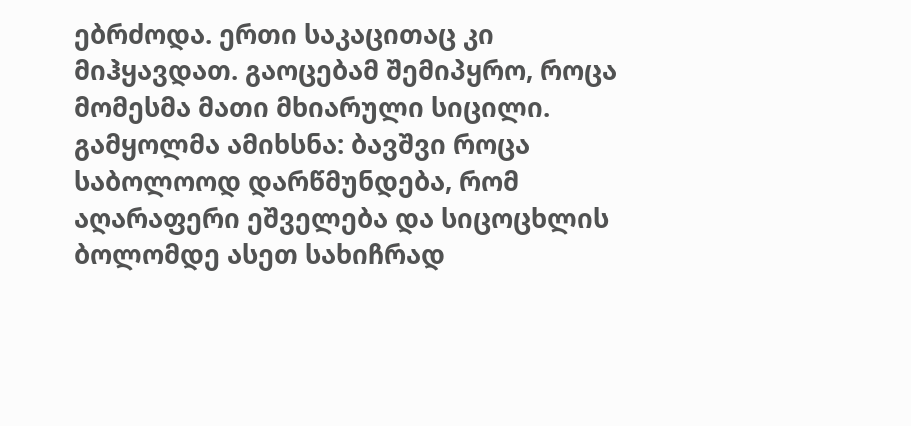ებრძოდა. ერთი საკაცითაც კი მიჰყავდათ. გაოცებამ შემიპყრო, როცა მომესმა მათი მხიარული სიცილი. გამყოლმა ამიხსნა: ბავშვი როცა საბოლოოდ დარწმუნდება, რომ აღარაფერი ეშველება და სიცოცხლის ბოლომდე ასეთ სახიჩრად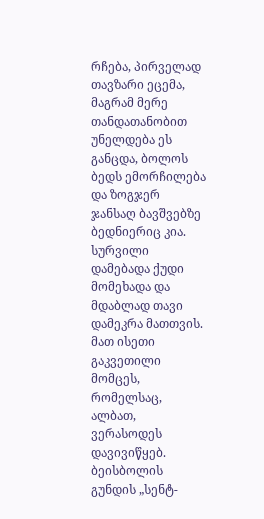რჩება, პირველად თავზარი ეცემა, მაგრამ მერე თანდათანობით უნელდება ეს განცდა, ბოლოს ბედს ემორჩილება და ზოგჯერ ჯანსაღ ბავშვებზე ბედნიერიც კია.
სურვილი დამებადა ქუდი მომეხადა და მდაბლად თავი დამეკრა მათთვის. მათ ისეთი გაკვეთილი მომცეს, რომელსაც, ალბათ, ვერასოდეს დავივიწყებ. ბეისბოლის გუნდის „სენტ-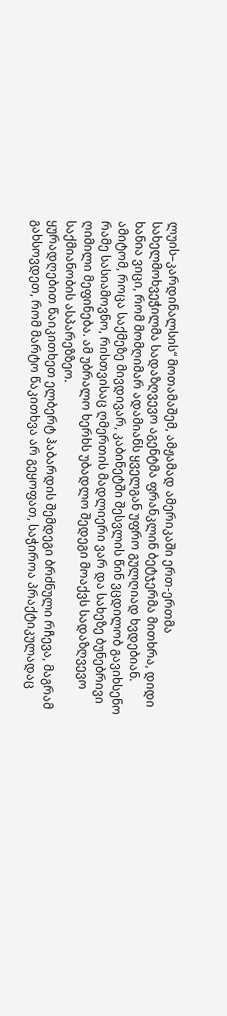ლუის–კარდინალსის“ მოთამაშემ, ამჟამად ამერიკაში ერთ-ერთმა სახელმოხვეჭილმა სადაზღვევო აგენტმა ფრანკლინ ბეტჯერმა მითხრა, დიდი ხანია ვიცი, რომ მომღიმარ ადამიანს ყველგან უფრო გულღიად ხვდებიან. ამიტომ, როცა საქმეზე მივდივარ, კაბინეტში შესვლის წინ ვცდილობ გავიხსენო რამე სასიამოვნო, რისთვისაც ღმერთის მადლიერი ვარ და სახეზე ბუნებრივი ღიმილი მეფინება. ამ უბრალო ხერხს უბადლო შედეგი მოაქვს სადაზღვევო საქმიანობის ასპარეზზეო.
ყურადღებით წაიკითხეთ ელბერტ ჰაბარდის შემდეგი ბრძნული რჩევა, მაგრამ გახსოვდეთ, რომ მარტო წაკითხვა არ გეყოფათ, საჭიროა პრაქტიკულადაც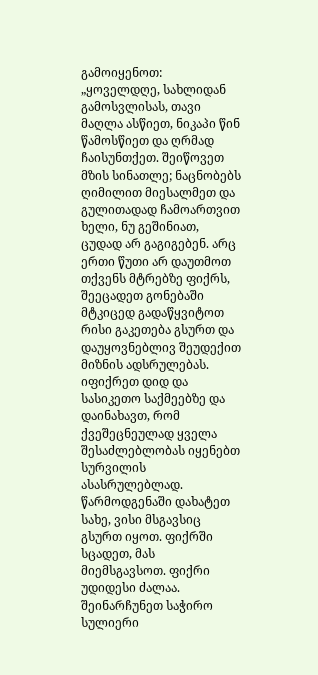გამოიყენოთ:
„ყოველდღე, სახლიდან გამოსვლისას, თავი მაღლა ასწიეთ, ნიკაპი წინ წამოსწიეთ და ღრმად ჩაისუნთქეთ. შეიწოვეთ მზის სინათლე; ნაცნობებს ღიმილით მიესალმეთ და გულითადად ჩამოართვით ხელი, ნუ გეშინიათ, ცუდად არ გაგიგებენ. არც ერთი წუთი არ დაუთმოთ თქვენს მტრებზე ფიქრს, შეეცადეთ გონებაში მტკიცედ გადაწყვიტოთ რისი გაკეთება გსურთ და დაუყოვნებლივ შეუდექით მიზნის ადსრულებას. იფიქრეთ დიდ და სასიკეთო საქმეებზე და დაინახავთ, რომ ქვეშეცნეულად ყველა შესაძლებლობას იყენებთ სურვილის ასასრულებლად. წარმოდგენაში დახატეთ სახე, ვისი მსგავსიც გსურთ იყოთ. ფიქრში სცადეთ, მას მიემსგავსოთ. ფიქრი უდიდესი ძალაა. შეინარჩუნეთ საჭირო სულიერი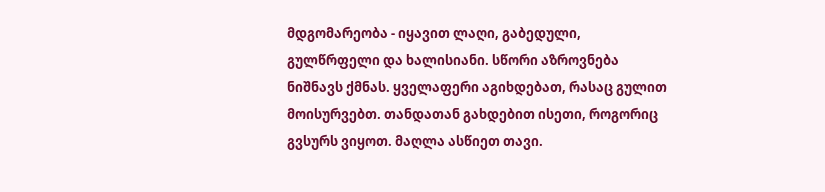მდგომარეობა - იყავით ლაღი, გაბედული, გულწრფელი და ხალისიანი. სწორი აზროვნება ნიშნავს ქმნას. ყველაფერი აგიხდებათ, რასაც გულით მოისურვებთ. თანდათან გახდებით ისეთი, როგორიც გვსურს ვიყოთ. მაღლა ასწიეთ თავი.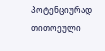პოტენციურად თითოეული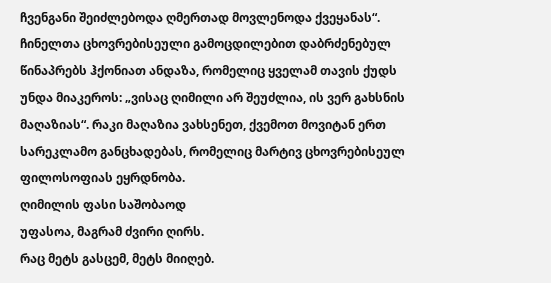ჩვენგანი შეიძლებოდა ღმერთად მოვლენოდა ქვეყანას“.
ჩინელთა ცხოვრებისეული გამოცდილებით დაბრძენებულ წინაპრებს ჰქონიათ ანდაზა, რომელიც ყველამ თავის ქუდს უნდა მიაკეროს: „ვისაც ღიმილი არ შეუძლია, ის ვერ გახსნის მაღაზიას“. რაკი მაღაზია ვახსენეთ, ქვემოთ მოვიტან ერთ სარეკლამო განცხადებას, რომელიც მარტივ ცხოვრებისეულ ფილოსოფიას ეყრდნობა.
ღიმილის ფასი საშობაოდ
უფასოა, მაგრამ ძვირი ღირს.
რაც მეტს გასცემ, მეტს მიიღებ.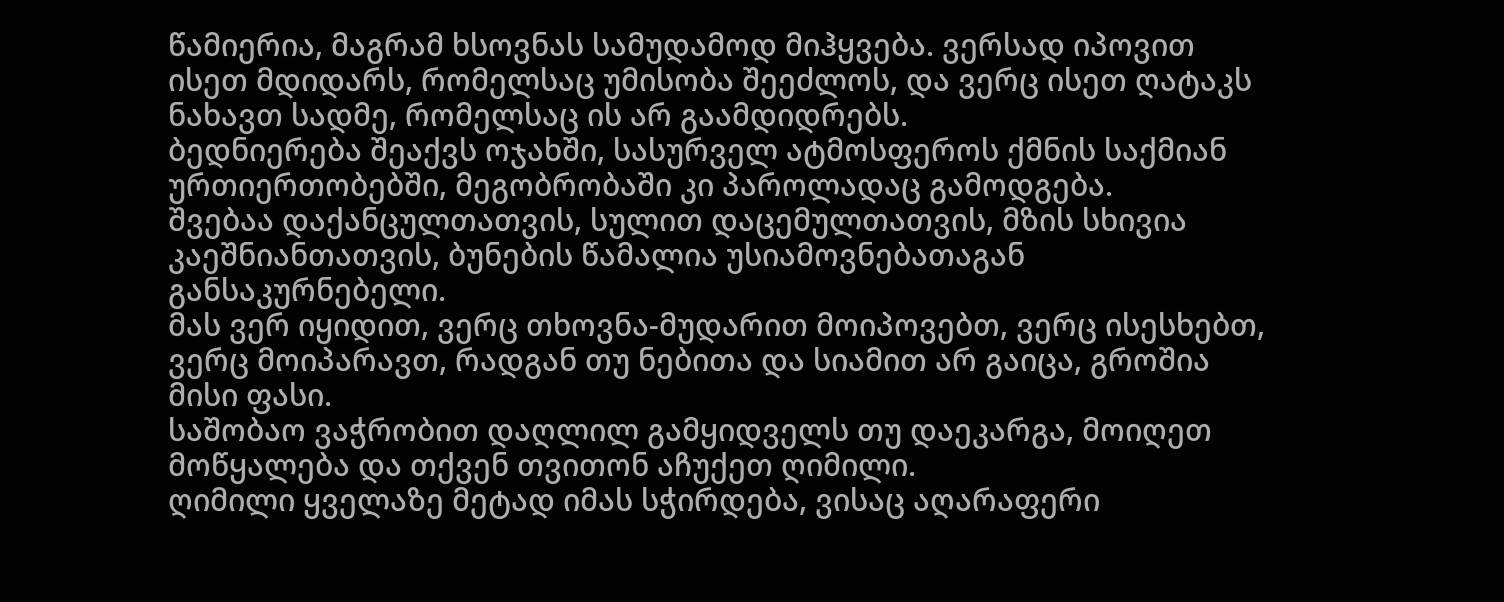წამიერია, მაგრამ ხსოვნას სამუდამოდ მიჰყვება. ვერსად იპოვით ისეთ მდიდარს, რომელსაც უმისობა შეეძლოს, და ვერც ისეთ ღატაკს ნახავთ სადმე, რომელსაც ის არ გაამდიდრებს.
ბედნიერება შეაქვს ოჯახში, სასურველ ატმოსფეროს ქმნის საქმიან ურთიერთობებში, მეგობრობაში კი პაროლადაც გამოდგება.
შვებაა დაქანცულთათვის, სულით დაცემულთათვის, მზის სხივია კაეშნიანთათვის, ბუნების წამალია უსიამოვნებათაგან განსაკურნებელი.
მას ვერ იყიდით, ვერც თხოვნა-მუდარით მოიპოვებთ, ვერც ისესხებთ, ვერც მოიპარავთ, რადგან თუ ნებითა და სიამით არ გაიცა, გროშია მისი ფასი.
საშობაო ვაჭრობით დაღლილ გამყიდველს თუ დაეკარგა, მოიღეთ მოწყალება და თქვენ თვითონ აჩუქეთ ღიმილი.
ღიმილი ყველაზე მეტად იმას სჭირდება, ვისაც აღარაფერი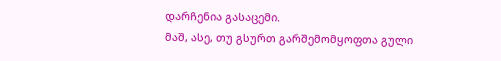დარჩენია გასაცემი.
მაშ, ასე, თუ გსურთ გარშემომყოფთა გული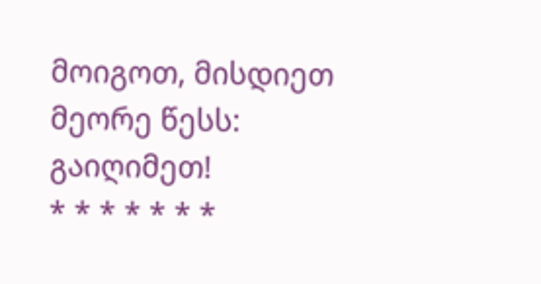მოიგოთ, მისდიეთ მეორე წესს:
გაიღიმეთ!
* * * * * * *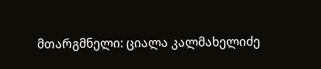მთარგმნელი: ციალა კალმახელიძე